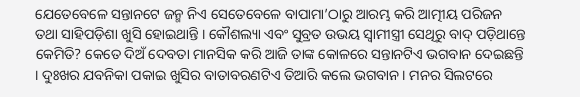ଯେତେବେଳେ ସନ୍ତାନଟେ ଜନ୍ମ ନିଏ ସେତେବେଳେ ବାପାମା’ଠାରୁ ଆରମ୍ଭ କରି ଆତ୍ମୀୟ ପରିଜନ ତଥା ସାହିପଡ଼ିଶା ଖୁସି ହୋଇଥାନ୍ତି । କୌଶଲ୍ୟା ଏବଂ ସୁବ୍ରତ ଉଭୟ ସ୍ୱାମୀସ୍ତ୍ରୀ ସେଥିରୁ ବାଦ୍ ପଡ଼ିଥାନ୍ତେ କେମିତି? କେତେ ଦିଅଁ ଦେବତା ମାନସିକ କରି ଆଜି ତାଙ୍କ କୋଳରେ ସନ୍ତାନଟିଏ ଭଗବାନ ଦେଇଛନ୍ତି । ଦୁଃଖର ଯବନିକା ପକାଇ ଖୁସିର ବାତାବରଣଟିଏ ତିଆରି କଲେ ଭଗବାନ । ମନର ସିଲଟରେ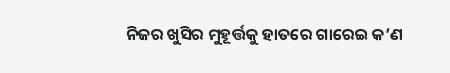ନିଜର ଖୁସିର ମୁହୂର୍ତ୍ତକୁ ହାତରେ ଗାରେଇ କ’ଣ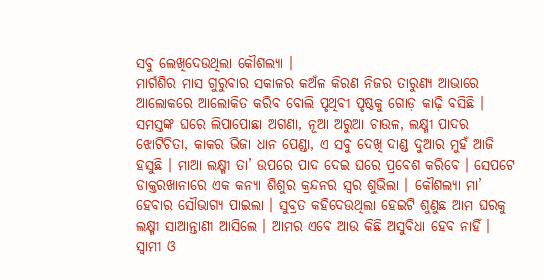ସବୁ ଲେଖିଦେଉଥିଲା କୌଶଲ୍ୟା ।
ମାର୍ଗଶିର ମାସ ଗୁରୁବାର ସକାଳର କଅଁଳ କିରଣ ନିଜର ତାରୁଣ୍ୟ ଆଭାରେ ଆଲୋକରେ ଆଲୋକିତ କରିବ ବୋଲି ପୃଥିବୀ ପୃଷ୍ଠକୁ ଗୋଡ଼ କାଢ଼ି ବସିଛି । ସମସ୍ତଙ୍କ ଘରେ ଲିପାପୋଛା ଅଗଣା, ନୂଆ ଅରୁଆ ଚାଉଳ, ଲକ୍ଷ୍ମୀ ପାଦର ଝୋଟିଚିତା, କାକର ଭିଜା ଧାନ ପେଣ୍ଡା, ଏ ସବୁ ଦେଖି ଦାଣ୍ଡ ଦୁଆର ମୁହଁ ଆଜି ହସୁଛି । ମାଆ ଲକ୍ଷ୍ମୀ ତା’ ଉପରେ ପାଦ ଦେଇ ଘରେ ପ୍ରବେଶ କରିବେ । ସେପଟେ ଡାକ୍ତରଖାନାରେ ଏକ କନ୍ୟା ଶିଶୁର କ୍ରନ୍ଦନର ସ୍ୱର ଶୁଭିଲା । କୌଶଲ୍ୟା ମା’ ହେବାର ସୌଭାଗ୍ୟ ପାଇଲା । ସୁବ୍ରତ କହିଦେଉଥିଲା ହେଇଟି ଶୁଣୁଛ ଆମ ଘରକୁ ଲକ୍ଷ୍ମୀ ସାଆନ୍ତାଣୀ ଆସିଲେ । ଆମର ଏବେ ଆଉ କିଛି ଅସୁବିଧା ହେବ ନାହିଁ । ସ୍ୱାମୀ ଓ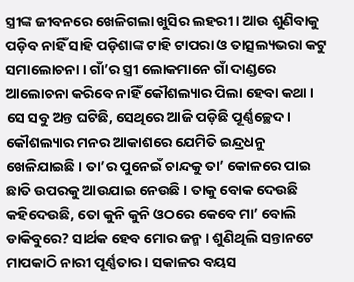ସ୍ତ୍ରୀଙ୍କ ଜୀବନରେ ଖେଳିଗଲା ଖୁସିର ଲହରୀ । ଆଉ ଶୁଣିବାକୁ ପଡ଼ିବ ନାହିଁ ସାହି ପଡ଼ିଶାଙ୍କ ଟାହି ଟାପରା ଓ ତାତ୍ସଲ୍ୟଭରା କଟୁ ସମାଲୋଚନା । ଗାଁ’ର ସ୍ତ୍ରୀ ଲୋକମାନେ ଗାଁ ଦାଣ୍ଡରେ ଆଲୋଚନା କରିବେ ନାହିଁ କୌଶଲ୍ୟାର ପିଲା ହେବା କଥା । ସେ ସବୁ ଅନ୍ତ ଘଟିଛି, ସେଥିରେ ଆଜି ପଡ଼ିଛି ପୂର୍ଣ୍ଣଚ୍ଛେଦ । କୌଶଲ୍ୟାର ମନର ଆକାଶରେ ଯେମିତି ଇନ୍ଦ୍ରଧନୁ ଖେଳିଯାଇଛି । ତା’ର ପୁନେଇଁ ଚାନ୍ଦକୁ ତା’ କୋଳରେ ପାଇ ଛାତି ଉପରକୁ ଆଉଯାଇ ନେଉଛି । ତାକୁ ବୋକ ଦେଉଛି କହିଦେଉଛି, ତୋ କୁନି କୁନି ଓଠରେ କେବେ ମା’ ବୋଲି ଡାକିବୁରେ? ସାର୍ଥକ ହେବ ମୋର ଜନ୍ମ । ଶୁଣିଥିଲି ସନ୍ତାନଟେ ମାପକାଠି ନାରୀ ପୂର୍ଣ୍ଣତାର । ସକାଳର ବୟସ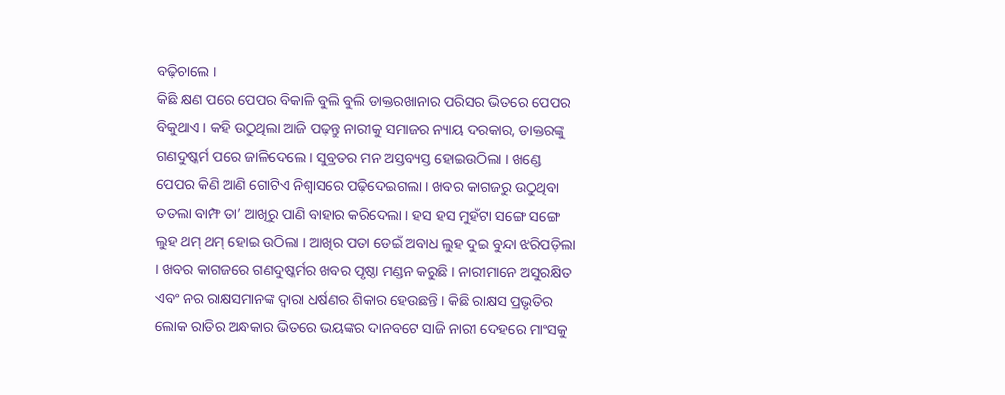ବଢ଼ିଚାଲେ ।
କିଛି କ୍ଷଣ ପରେ ପେପର ବିକାଳି ବୁଲି ବୁଲି ଡାକ୍ତରଖାନାର ପରିସର ଭିତରେ ପେପର ବିକୁଥାଏ । କହି ଉଠୁଥିଲା ଆଜି ପଢ଼ନ୍ତୁ ନାରୀକୁ ସମାଜର ନ୍ୟାୟ ଦରକାର, ଡାକ୍ତରଙ୍କୁ ଗଣଦୁଷ୍କର୍ମ ପରେ ଜାଳିଦେଲେ । ସୁବ୍ରତର ମନ ଅସ୍ତବ୍ୟସ୍ତ ହୋଇଉଠିଲା । ଖଣ୍ଡେ ପେପର କିଣି ଆଣି ଗୋଟିଏ ନିଶ୍ୱାସରେ ପଢ଼ିଦେଇଗଲା । ଖବର କାଗଜରୁ ଉଠୁଥିବା ତତଲା ବାମ୍ଫ ତା’ ଆଖିରୁ ପାଣି ବାହାର କରିଦେଲା । ହସ ହସ ମୁହଁଟା ସଙ୍ଗେ ସଙ୍ଗେ ଲୁହ ଥମ୍ ଥମ୍ ହୋଇ ଉଠିଲା । ଆଖିର ପତା ଡେଇଁ ଅବାଧ ଲୁହ ଦୁଇ ବୁନ୍ଦା ଝରିପଡ଼ିଲା । ଖବର କାଗଜରେ ଗଣଦୁଷ୍କର୍ମର ଖବର ପୃଷ୍ଠା ମଣ୍ଡନ କରୁଛି । ନାରୀମାନେ ଅସୁରକ୍ଷିତ ଏବଂ ନର ରାକ୍ଷସମାନଙ୍କ ଦ୍ୱାରା ଧର୍ଷଣର ଶିକାର ହେଉଛନ୍ତି । କିଛି ରାକ୍ଷସ ପ୍ରଭୃତିର ଲୋକ ରାତିର ଅନ୍ଧକାର ଭିତରେ ଭୟଙ୍କର ଦାନବଟେ ସାଜି ନାରୀ ଦେହରେ ମାଂସକୁ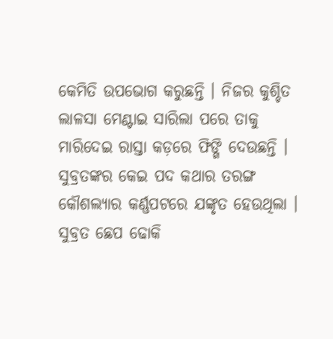କେମିତି ଉପଭୋଗ କରୁଛନ୍ତି । ନିଜର କୁଶ୍ଚିତ ଲାଳସା ମେଣ୍ଟାଇ ସାରିଲା ପରେ ତାକୁ ମାରିଦେଇ ରାସ୍ତା କଡ଼ରେ ଫିଙ୍ଗି ଦେଉଛନ୍ତି । ସୁବ୍ରତଙ୍କର କେଇ ପଦ କଥାର ତରଙ୍ଗ କୌଶଲ୍ୟାର କର୍ଣ୍ଣପଟରେ ଯଙ୍କୃତ ହେଉଥିଲା । ସୁବ୍ରତ ଛେପ ଢୋକି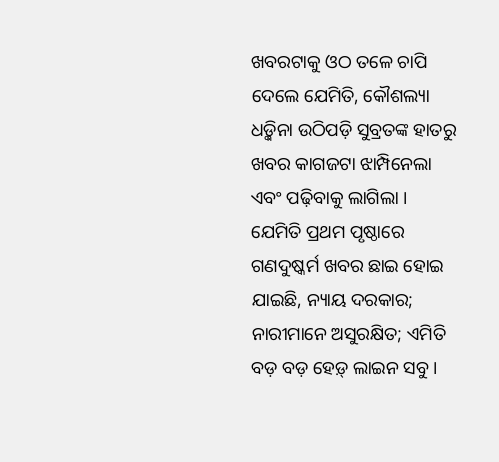ଖବରଟାକୁ ଓଠ ତଳେ ଚାପି ଦେଲେ ଯେମିତି, କୌଶଲ୍ୟା ଧଡ଼୍କିନା ଉଠିପଡ଼ି ସୁବ୍ରତଙ୍କ ହାତରୁ ଖବର କାଗଜଟା ଝାମ୍ପିନେଲା ଏବଂ ପଢ଼ିବାକୁ ଲାଗିଲା । ଯେମିତି ପ୍ରଥମ ପୃଷ୍ଠାରେ ଗଣଦୁଷ୍କର୍ମ ଖବର ଛାଇ ହୋଇ ଯାଇଛି, ନ୍ୟାୟ ଦରକାର; ନାରୀମାନେ ଅସୁରକ୍ଷିତ; ଏମିତି ବଡ଼ ବଡ଼ ହେଡ଼୍ ଲାଇନ ସବୁ ।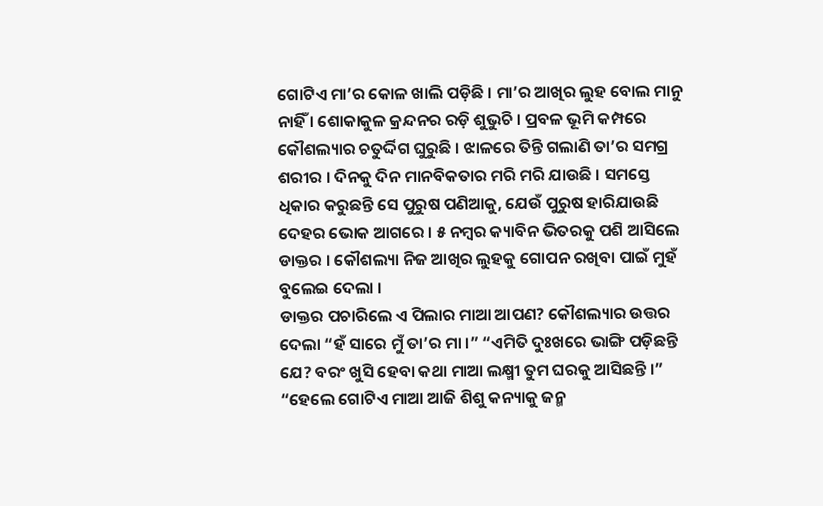ଗୋଟିଏ ମା’ର କୋଳ ଖାଲି ପଡ଼ିଛି । ମା’ର ଆଖିର ଲୁହ ବୋଲ ମାନୁ ନାହିଁ । ଶୋକାକୁଳ କ୍ରନ୍ଦନର ରଡ଼ି ଶୁଭୁଚି । ପ୍ରବଳ ଭୂମି କମ୍ପରେ କୌଶଲ୍ୟାର ଚତୁର୍ଦ୍ଦିଗ ଘୁରୁଛି । ଝାଳରେ ତିନ୍ତି ଗଲାଣି ତା’ର ସମଗ୍ର ଶରୀର । ଦିନକୁ ଦିନ ମାନବିକତାର ମରି ମରି ଯାଉଛି । ସମସ୍ତେ ଧିକାର କରୁଛନ୍ତି ସେ ପୁରୁଷ ପଣିଆକୁ, ଯେଉଁ ପୁରୁଷ ହାରିଯାଉଛି ଦେହର ଭୋକ ଆଗରେ । ୫ ନମ୍ବର କ୍ୟାବିନ ଭିତରକୁ ପଶି ଆସିଲେ ଡାକ୍ତର । କୌଶଲ୍ୟା ନିଜ ଆଖିର ଲୁହକୁ ଗୋପନ ରଖିବା ପାଇଁ ମୁହଁ ବୁଲେଇ ଦେଲା ।
ଡାକ୍ତର ପଚାରିଲେ ଏ ପିଲାର ମାଆ ଆପଣ? କୌଶଲ୍ୟାର ଉତ୍ତର ଦେଲା “ହଁ ସାରେ ମୁଁ ତା’ର ମା ।” “ଏମିତି ଦୁଃଖରେ ଭାଙ୍ଗି ପଡ଼ିଛନ୍ତି ଯେ? ବରଂ ଖୁସି ହେବା କଥା ମାଆ ଲକ୍ଷ୍ମୀ ତୁମ ଘରକୁ ଆସିଛନ୍ତି ।” “ହେଲେ ଗୋଟିଏ ମାଆ ଆଜି ଶିଶୁ କନ୍ୟାକୁ ଜନ୍ମ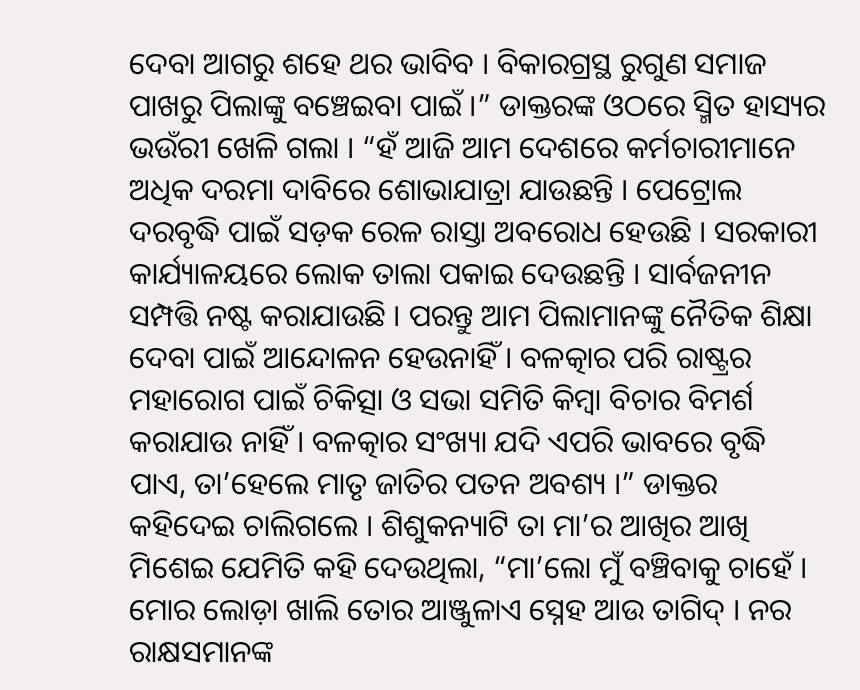ଦେବା ଆଗରୁ ଶହେ ଥର ଭାବିବ । ବିକାରଗ୍ରସ୍ଥ ରୁଗୁଣ ସମାଜ ପାଖରୁ ପିଲାଙ୍କୁ ବଞ୍ଚେଇବା ପାଇଁ ।” ଡାକ୍ତରଙ୍କ ଓଠରେ ସ୍ମିତ ହାସ୍ୟର ଭଉଁରୀ ଖେଳି ଗଲା । “ହଁ ଆଜି ଆମ ଦେଶରେ କର୍ମଚାରୀମାନେ ଅଧିକ ଦରମା ଦାବିରେ ଶୋଭାଯାତ୍ରା ଯାଉଛନ୍ତି । ପେଟ୍ରୋଲ ଦରବୃଦ୍ଧି ପାଇଁ ସଡ଼କ ରେଳ ରାସ୍ତା ଅବରୋଧ ହେଉଛି । ସରକାରୀ କାର୍ଯ୍ୟାଳୟରେ ଲୋକ ତାଲା ପକାଇ ଦେଉଛନ୍ତି । ସାର୍ବଜନୀନ ସମ୍ପତ୍ତି ନଷ୍ଟ କରାଯାଉଛି । ପରନ୍ତୁ ଆମ ପିଲାମାନଙ୍କୁ ନୈତିକ ଶିକ୍ଷା ଦେବା ପାଇଁ ଆନ୍ଦୋଳନ ହେଉନାହିଁ । ବଳତ୍କାର ପରି ରାଷ୍ଟ୍ରର ମହାରୋଗ ପାଇଁ ଚିକିତ୍ସା ଓ ସଭା ସମିତି କିମ୍ୱା ବିଚାର ବିମର୍ଶ କରାଯାଉ ନାହିଁ । ବଳତ୍କାର ସଂଖ୍ୟା ଯଦି ଏପରି ଭାବରେ ବୃଦ୍ଧି ପାଏ, ତା’ହେଲେ ମାତୃ ଜାତିର ପତନ ଅବଶ୍ୟ ।” ଡାକ୍ତର କହିଦେଇ ଚାଲିଗଲେ । ଶିଶୁକନ୍ୟାଟି ତା ମା’ର ଆଖିର ଆଖି ମିଶେଇ ଯେମିତି କହି ଦେଉଥିଲା, “ମା’ଲୋ ମୁଁ ବଞ୍ଚିବାକୁ ଚାହେଁ । ମୋର ଲୋଡ଼ା ଖାଲି ତୋର ଆଞ୍ଜୁଳାଏ ସ୍ନେହ ଆଉ ତାଗିଦ୍ । ନର ରାକ୍ଷସମାନଙ୍କ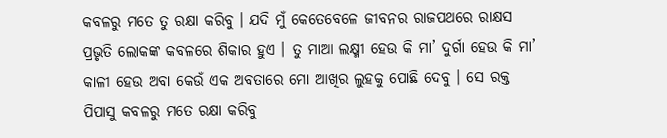କବଳରୁ ମତେ ତୁ ରକ୍ଷା କରିବୁ । ଯଦି ମୁଁ କେତେବେଳେ ଜୀବନର ରାଜପଥରେ ରାକ୍ଷସ ପ୍ରଭୃତି ଲୋକଙ୍କ କବଳରେ ଶିକାର ହୁଏ । ତୁ ମାଆ ଲକ୍ଷ୍ମୀ ହେଉ କି ମା’ ଦୁର୍ଗା ହେଉ କି ମା’ କାଳୀ ହେଉ ଅବା କେଉଁ ଏକ ଅବତାରେ ମୋ ଆଖିର ଲୁହକୁ ପୋଛି ଦେବୁ । ସେ ରକ୍ତ ପିପାସୁ କବଳରୁ ମତେ ରକ୍ଷା କରିବୁ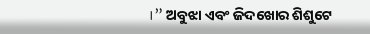।” ଅବୁଝା ଏବଂ ଜିଦଖୋର ଶିଶୁଟେ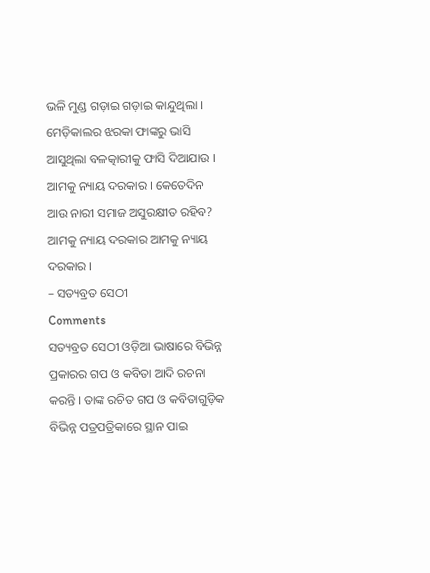ଭଳି ମୁଣ୍ଡ ଗଡ଼ାଇ ଗଡ଼ାଇ କାନ୍ଦୁଥିଲା । ମେଡ଼ିକାଲର ଝରକା ଫାଙ୍କରୁ ଭାସି ଆସୁଥିଲା ବଳତ୍କାରୀକୁ ଫାସି ଦିଆଯାଉ । ଆମକୁ ନ୍ୟାୟ ଦରକାର । କେତେଦିନ ଆଉ ନାରୀ ସମାଜ ଅସୁରକ୍ଷୀତ ରହିବ? ଆମକୁ ନ୍ୟାୟ ଦରକାର ଆମକୁ ନ୍ୟାୟ ଦରକାର ।
– ସତ୍ୟବ୍ରତ ସେଠୀ
Comments
ସତ୍ୟବ୍ରତ ସେଠୀ ଓଡ଼ିଆ ଭାଷାରେ ବିଭିନ୍ନ ପ୍ରକାରର ଗପ ଓ କବିତା ଆଦି ରଚନା କରନ୍ତି । ତାଙ୍କ ରଚିତ ଗପ ଓ କବିତାଗୁଡ଼ିକ ବିଭିନ୍ନ ପତ୍ରପତ୍ରିକାରେ ସ୍ଥାନ ପାଇ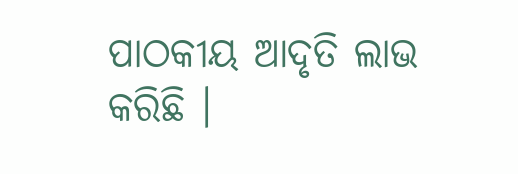ପାଠକୀୟ ଆଦୃତି ଲାଭ କରିଛି ।